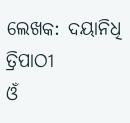ଲେଖକ: ଦୟାନିଧି ତ୍ରିପାଠୀ
ଓଁ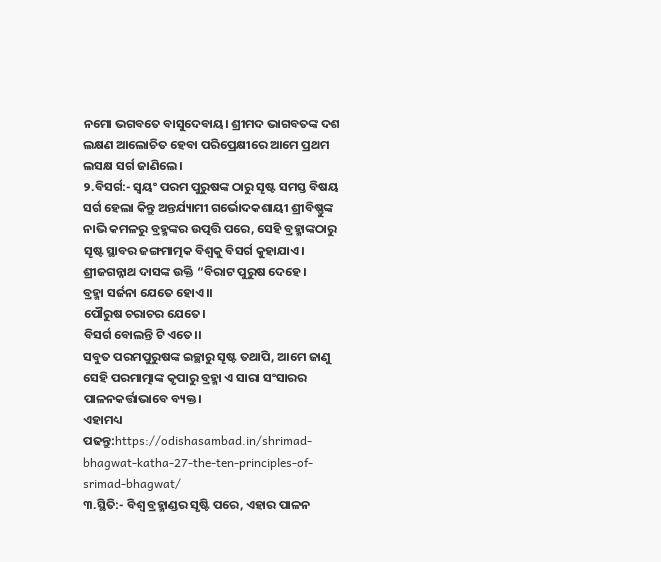ନମୋ ଭଗବତେ ବାସୁଦେବାୟ। ଶ୍ରୀମଦ ଭାଗବତଙ୍କ ଦଶ ଲକ୍ଷଣ ଆଲୋଚିତ ହେବା ପରିପ୍ରେକ୍ଷୀରେ ଆମେ ପ୍ରଥମ ଲସକ୍ଷ ସର୍ଗ ଜାଣିଲେ।
୨.ବିସର୍ଗ:- ସ୍ୱୟଂ ପରମ ପୁରୁଷଙ୍କ ଠାରୁ ସୄଷ୍ଟ ସମସ୍ତ ବିଷୟ ସର୍ଗ ହେଲା କିନ୍ତୁ ଅନ୍ତର୍ଯ୍ୟାମୀ ଗର୍ଭୋଦକଶାୟୀ ଶ୍ରୀବିଷ୍ଣୁଙ୍କ ନାଭି କମଳରୁ ବ୍ରହ୍ମଙ୍କର ଉତ୍ପତ୍ତି ପରେ, ସେହି ବ୍ରହ୍ମାଙ୍କଠାରୁ ସୄଷ୍ଟ ସ୍ଥାବର ଜଙ୍ଗମାତ୍ମକ ବିଶ୍ୱକୁ ବିସର୍ଗ କୁହାଯାଏ। ଶ୍ରୀଜଗନ୍ନାଥ ଦାସଙ୍କ ଉକ୍ତି “ବିରାଟ ପୁରୁଷ ଦେହେ।
ବ୍ରହ୍ମା ସର୍ଜନା ଯେତେ ହୋଏ।।
ପୌରୁଷ ଚରାଚର ଯେତେ।
ବିସର୍ଗ ବୋଲନ୍ତି ଟି ଏତେ।।
ସବୁତ ପରମପୁରୁଷଙ୍କ ଇଚ୍ଛାରୁ ସୄଷ୍ଟ ତଥାପି, ଆମେ ଜାଣୁ ସେହି ପରମାତ୍ମାଙ୍କ କୃପାରୁ ବ୍ରହ୍ମା ଏ ସାରା ସଂସାରର ପାଳନକର୍ତ୍ତାଭାବେ ବ୍ୟକ୍ତ।
ଏହାମଧ୍ୟ ପଢନ୍ତୁ:https://odishasambad.in/shrimad-bhagwat-katha-27-the-ten-principles-of-srimad-bhagwat/
୩.ସ୍ଥିତି:- ବିଶ୍ୱ ବ୍ରହ୍ମାଣ୍ଡର ସୃଷ୍ଟି ପରେ, ଏହାର ପାଳନ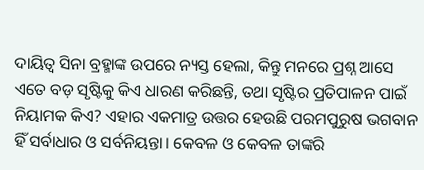ଦାୟିତ୍ୱ ସିନା ବ୍ରହ୍ମାଙ୍କ ଉପରେ ନ୍ୟସ୍ତ ହେଲା, କିନ୍ତୁ ମନରେ ପ୍ରଶ୍ନ ଆସେ ଏତେ ବଡ଼ ସୃଷ୍ଟିକୁ କିଏ ଧାରଣ କରିଛନ୍ତି, ତଥା ସୃଷ୍ଟିର ପ୍ରତିପାଳନ ପାଇଁ ନିୟାମକ କିଏ? ଏହାର ଏକମାତ୍ର ଉତ୍ତର ହେଉଛି ପରମପୁରୁଷ ଭଗବାନ ହିଁ ସର୍ବାଧାର ଓ ସର୍ବନିୟନ୍ତା। କେବଳ ଓ କେବଳ ତାଙ୍କରି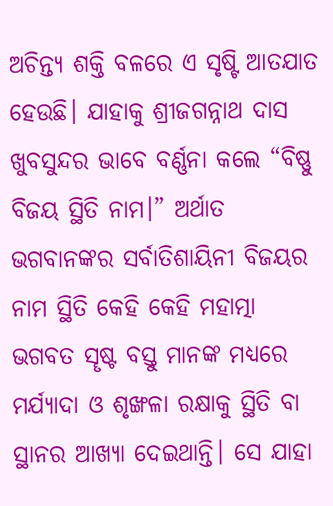ଅଚିନ୍ତ୍ୟ ଶକ୍ତି ବଳରେ ଏ ସୃଷ୍ଟି ଆତଯାତ ହେଉଛି। ଯାହାକୁ ଶ୍ରୀଜଗନ୍ନାଥ ଦାସ ଖୁବସୁନ୍ଦର ଭାବେ ବର୍ଣ୍ଣନା କଲେ “ବିଷ୍ଣୁ ବିଜୟ ସ୍ଥିତି ନାମ।” ଅର୍ଥାତ ଭଗବାନଙ୍କର ସର୍ବାତିଶାୟିନୀ ବିଜୟର ନାମ ସ୍ଥିତି କେହି କେହି ମହାତ୍ମା ଭଗବତ ସୄଷ୍ଟ ବସ୍ତୁ ମାନଙ୍କ ମଧ୍ୟରେ ମର୍ଯ୍ୟାଦା ଓ ଶୃଙ୍ଖଳା ରକ୍ଷାକୁ ସ୍ଥିତି ବା ସ୍ଥାନର ଆଖ୍ୟା ଦେଇଥାନ୍ତି। ସେ ଯାହା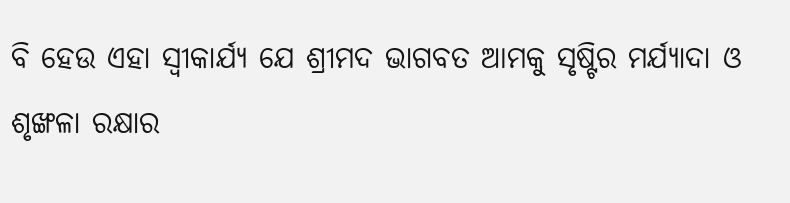ବି ହେଉ ଏହା ସ୍ୱୀକାର୍ଯ୍ୟ ଯେ ଶ୍ରୀମଦ ଭାଗବତ ଆମକୁ ସୃଷ୍ଟିର ମର୍ଯ୍ୟାଦା ଓ ଶୃଙ୍ଖଳା ରକ୍ଷାର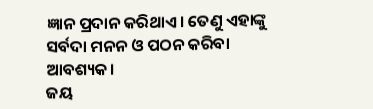ଜ୍ଞାନ ପ୍ରଦାନ କରିଥାଏ। ତେଣୁ ଏହାଙ୍କୁ ସର୍ବଦା ମନନ ଓ ପଠନ କରିବା ଆବଶ୍ୟକ।
ଜୟ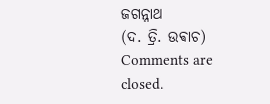ଜଗନ୍ନାଥ
(ଦ. ତ୍ରି. ଉଵାଚ)
Comments are closed.